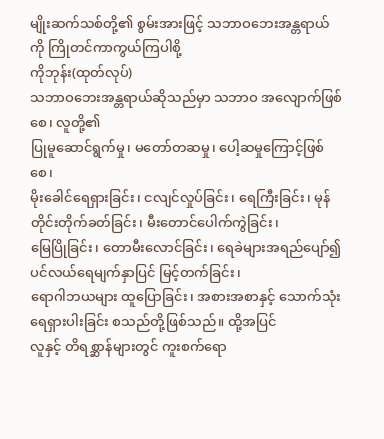မျိုးဆက်သစ်တို့၏ စွမ်းအားဖြင့် သဘာဝဘေးအန္တရာယ်ကို ကြိုတင်ကာကွယ်ကြပါစို့
ကိုဘုန်း(ထုတ်လုပ်)
သဘာဝဘေးအန္တရာယ်ဆိုသည်မှာ သဘာဝ အလျောက်ဖြစ်စေ၊ လူတို့၏
ပြုမူဆောင်ရွက်မှု၊ မတော်တဆမှု၊ ပေါ့ဆမှုကြောင့်ဖြစ်စေ၊
မိုးခေါင်ရေရှားခြင်း၊ ငလျင်လှုပ်ခြင်း၊ ရေကြီးခြင်း၊ မုန်တိုင်းတိုက်ခတ်ခြင်း၊ မီးတောင်ပေါက်ကွဲခြင်း၊
မြေပြိုခြင်း၊ တောမီးလောင်ခြင်း၊ ရေခဲများအရည်ပျော်၍ ပင်လယ်ရေမျက်နှာပြင် မြင့်တက်ခြင်း၊
ရောဂါဘယများ ထူပြောခြင်း၊ အစားအစာနှင့် သောက်သုံးရေရှားပါးခြင်း စသည်တို့ဖြစ်သည်။ ထို့အပြင်
လူနှင့် တိရစ္ဆာန်များတွင် ကူးစက်ရော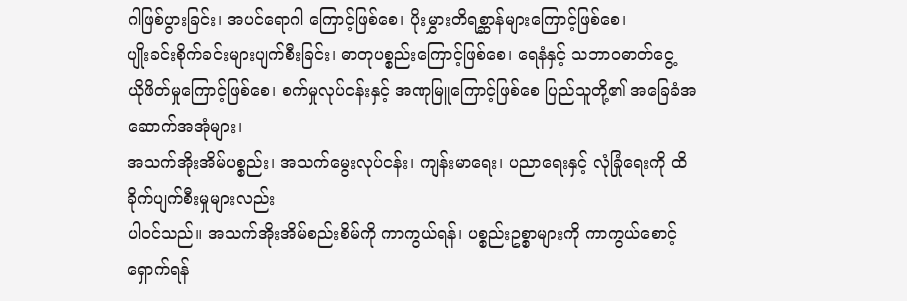ဂါဖြစ်ပွားခြင်း၊ အပင်ရောဂါ ကြောင့်ဖြစ်စေ၊ ပိုးမွှားတိရစ္ဆာန်များကြောင့်ဖြစ်စေ၊
ပျိုးခင်းစိုက်ခင်းများပျက်စီးခြင်း၊ ဓာတုပစ္စည်းကြောင့်ဖြစ်စေ၊ ရေနံနှင့် သဘာဝဓာတ်ငွေ့
ယိုဖိတ်မှုကြောင့်ဖြစ်စေ၊ စက်မှုလုပ်ငန်းနှင့် အဏုမြူကြောင့်ဖြစ်စေ ပြည်သူတို့၏ အခြေခံအဆောက်အအုံများ၊
အသက်အိုးအိမ်ပစ္စည်း၊ အသက်မွေးလုပ်ငန်း၊ ကျန်းမာရေး၊ ပညာရေးနှင့် လုံခြုံရေးကို ထိခိုက်ပျက်စီးမှုများလည်း
ပါဝင်သည်။ အသက်အိုးအိမ်စည်းစိမ်ကို ကာကွယ်ရန်၊ ပစ္စည်းဥစ္စာများကို ကာကွယ်စောင့်ရှောက်ရန်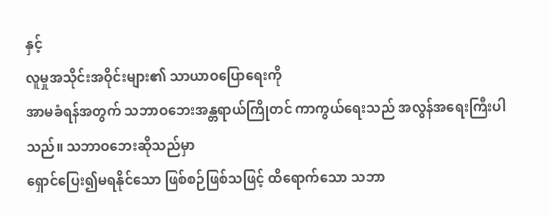နှင့်
လူမှုအသိုင်းအဝိုင်းများ၏ သာယာဝပြောရေးကို
အာမခံရန်အတွက် သဘာဝဘေးအန္တရာယ်ကြိုတင် ကာကွယ်ရေးသည် အလွန်အရေးကြီးပါသည်။ သဘာဝဘေးဆိုသည်မှာ
ရှောင်ပြေး၍မရနိုင်သော ဖြစ်စဉ်ဖြစ်သဖြင့် ထိရောက်သော သဘာ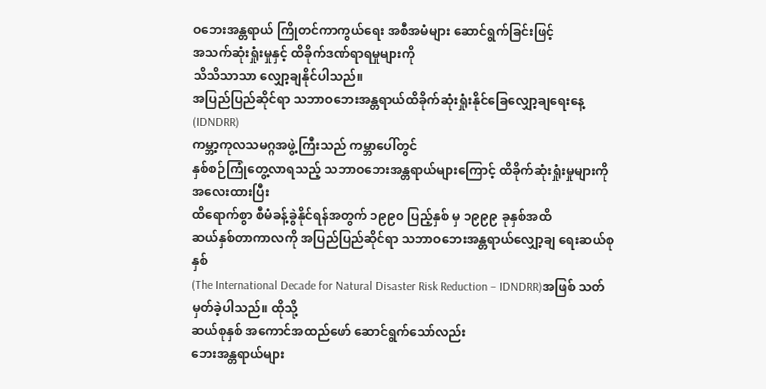ဝဘေးအန္တရာယ် ကြိုတင်ကာကွယ်ရေး အစီအမံများ ဆောင်ရွက်ခြင်းဖြင့်
အသက်ဆုံးရှုံးမှုနှင့် ထိခိုက်ဒဏ်ရာရမှုများကို
သိသိသာသာ လျှော့ချနိုင်ပါသည်။
အပြည်ပြည်ဆိုင်ရာ သဘာဝဘေးအန္တရာယ်ထိခိုက်ဆုံးရှုံးနိုင်ခြေလျှော့ချရေးနေ့(IDNDRR)
ကမ္ဘာ့ကုလသမဂ္ဂအဖွဲ့ကြီးသည် ကမ္ဘာပေါ်တွင်
နှစ်စဉ်ကြုံတွေ့လာရသည့် သဘာဝဘေးအန္တရာယ်များကြောင့် ထိခိုက်ဆုံးရှုံးမှုများကို အလေးထားပြီး
ထိရောက်စွာ စီမံခန့်ခွဲနိုင်ရန်အတွက် ၁၉၉၀ ပြည့်နှစ် မှ ၁၉၉၉ ခုနှစ်အထိ
ဆယ်နှစ်တာကာလကို အပြည်ပြည်ဆိုင်ရာ သဘာဝဘေးအန္တရာယ်လျှော့ချ ရေးဆယ်စုနှစ်
(The International Decade for Natural Disaster Risk Reduction – IDNDRR)အဖြစ် သတ်မှတ်ခဲ့ပါသည်။ ထိုသို့
ဆယ်စုနှစ် အကောင်အထည်ဖော် ဆောင်ရွက်သော်လည်း
ဘေးအန္တရာယ်များ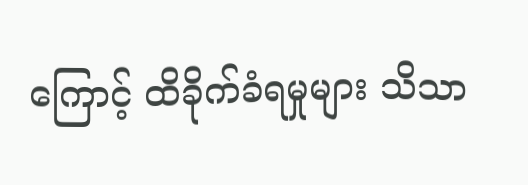ကြောင့် ထိခိုက်ခံရမှုများ သိသာ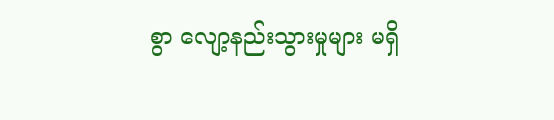စွာ လျော့နည်းသွားမှုများ မရှိ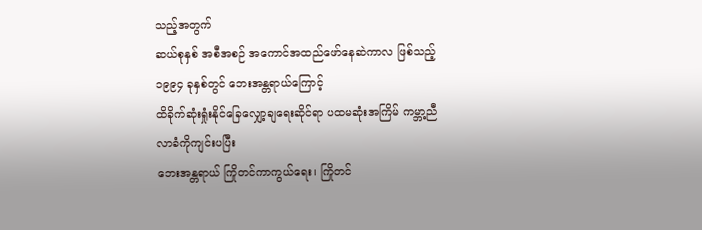သည့်အတွက်
ဆယ်စုနှစ် အစီအစဉ် အကောင်အထည်ဖော်နေဆဲကာလ ဖြစ်သည့် ၁၉၉၄ ခုနှစ်တွင် ဘေးအန္တရာယ်ကြောင့်
ထိခိုက်ဆုံးရှုံးနိုင်ခြေလျှော့ချရေးဆိုင်ရာ ပထမဆုံးအကြိမ် ကမ္ဘာ့ညီလာခံကိုကျင်းပပြီး
ဘေးအန္တရာယ် ကြိုတင်ကာကွယ်ရေး၊ ကြိုတင်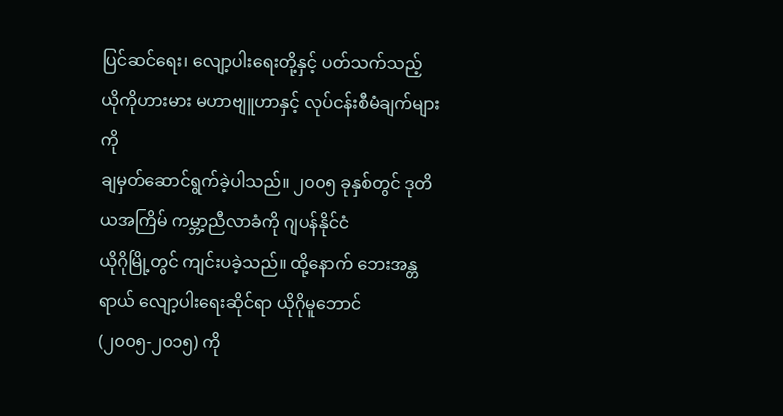ပြင်ဆင်ရေး၊ လျော့ပါးရေးတို့နှင့် ပတ်သက်သည့်
ယိုကိုဟားမား မဟာဗျူဟာနှင့် လုပ်ငန်းစီမံချက်များကို
ချမှတ်ဆောင်ရွက်ခဲ့ပါသည်။ ၂၀၀၅ ခုနှစ်တွင် ဒုတိယအကြိမ် ကမ္ဘာ့ညီလာခံကို ဂျပန်နိုင်ငံ
ယိုဂိုမြို့တွင် ကျင်းပခဲ့သည်။ ထို့နောက် ဘေးအန္တရာယ် လျော့ပါးရေးဆိုင်ရာ ယိုဂိုမူဘောင်
(၂၀၀၅-၂၀၁၅) ကို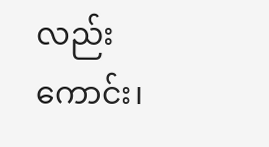လည်းကောင်း၊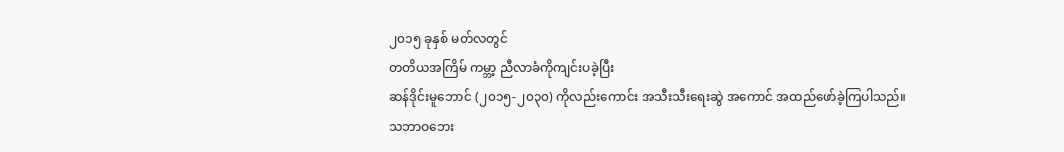၂၀၁၅ ခုနှစ် မတ်လတွင်
တတိယအကြိမ် ကမ္ဘာ့ ညီလာခံကိုကျင်းပခဲ့ပြီး
ဆန်ဒိုင်းမူဘောင် (၂၀၁၅-၂၀၃၀) ကိုလည်းကောင်း အသီးသီးရေးဆွဲ အကောင် အထည်ဖော်ခဲ့ကြပါသည်။
သဘာဝဘေး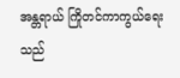အန္တရာယ် ကြိုတင်ကာကွယ်ရေးသည်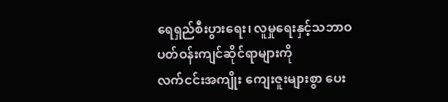ရေရှည်စီးပွားရေး၊ လူမှုရေးနှင့်သဘာဝ ပတ်ဝန်းကျင်ဆိုင်ရာများကို
လက်ငင်းအကျိုး ကျေးဇူးများစွာ ပေး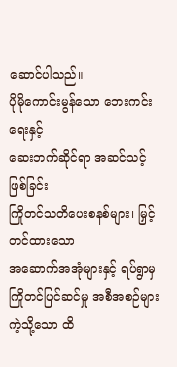ဆောင်ပါသည်။
ပိုမိုကောင်းမွန်သော ဘေးကင်းရေးနှင့်
ဆေးဘက်ဆိုင်ရာ အဆင်သင့်ဖြစ်ခြင်း
ကြိုတင်သတိပေးစနစ်များ၊ မြှင့်တင်ထားသော
အဆောက်အအုံများနှင့် ရပ်ရွာမှကြိုတင်ပြင်ဆင်မှု အစီအစဉ်များ ကဲ့သို့သော ထိ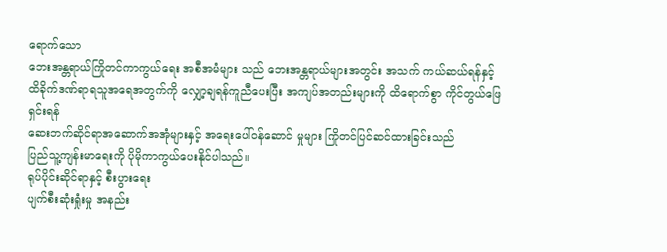ရောက်သော
ဘေးအန္တရာယ်ကြိုတင်ကာကွယ်ရေး အစီအမံများ သည် ဘေးအန္တရာယ်များအတွင်း အသက် ကယ်ဆယ်ရန်နှင့်
ထိခိုက်ဒဏ်ရာရသူအရေအတွက်ကို လျှော့ချရန်ကူညီပေးပြီး အကျပ်အတည်းများကို ထိရောက်စွာ ကိုင်တွယ်ဖြေရှင်းရန်
ဆေးဘက်ဆိုင်ရာအဆောက်အအုံများနှင့် အရေးပေါ်ဝန်ဆောင် မှုများ ကြိုတင်ပြင်ဆင်ထားခြင်းသည်
ပြည်သူ့ကျန်းမာရေးကို ပိုမိုကာကွယ်ပေးနိုင်ပါသည်။
ရုပ်ပိုင်းဆိုင်ရာနှင့် စီးပွားရေး
ပျက်စီးဆုံးရှုံးမှု အနည်း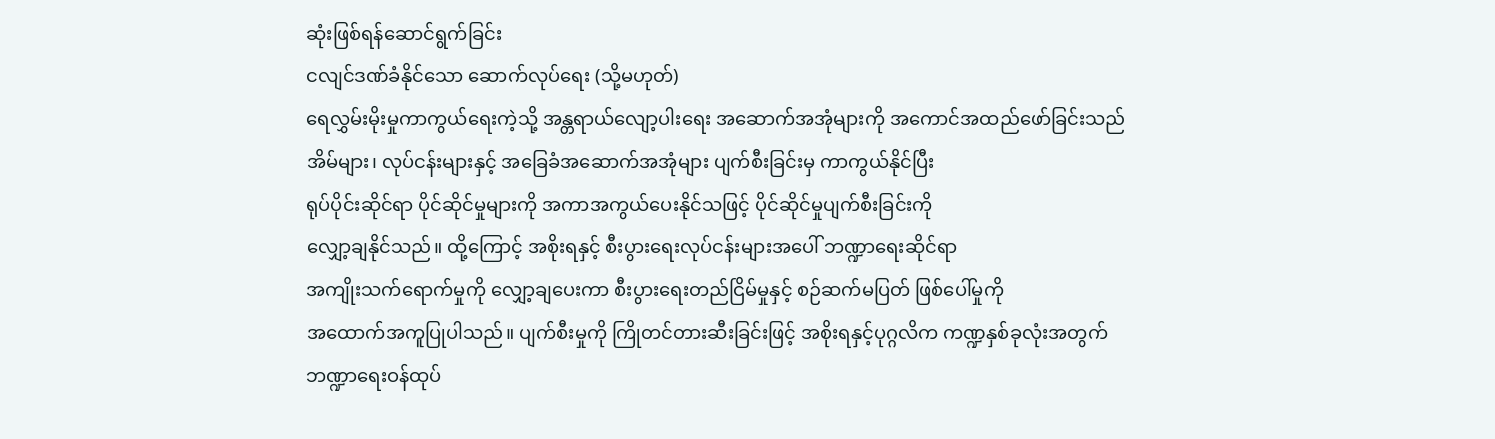ဆုံးဖြစ်ရန်ဆောင်ရွက်ခြင်း
ငလျင်ဒဏ်ခံနိုင်သော ဆောက်လုပ်ရေး (သို့မဟုတ်)
ရေလွှမ်းမိုးမှုကာကွယ်ရေးကဲ့သို့ အန္တရာယ်လျော့ပါးရေး အဆောက်အအုံများကို အကောင်အထည်ဖော်ခြင်းသည်
အိမ်များ၊ လုပ်ငန်းများနှင့် အခြေခံအဆောက်အအုံများ ပျက်စီးခြင်းမှ ကာကွယ်နိုင်ပြီး
ရုပ်ပိုင်းဆိုင်ရာ ပိုင်ဆိုင်မှုများကို အကာအကွယ်ပေးနိုင်သဖြင့် ပိုင်ဆိုင်မှုပျက်စီးခြင်းကို
လျှော့ချနိုင်သည်။ ထို့ကြောင့် အစိုးရနှင့် စီးပွားရေးလုပ်ငန်းများအပေါ် ဘဏ္ဍာရေးဆိုင်ရာ
အကျိုးသက်ရောက်မှုကို လျှော့ချပေးကာ စီးပွားရေးတည်ငြိမ်မှုနှင့် စဉ်ဆက်မပြတ် ဖြစ်ပေါ်မှုကို
အထောက်အကူပြုပါသည်။ ပျက်စီးမှုကို ကြိုတင်တားဆီးခြင်းဖြင့် အစိုးရနှင့်ပုဂ္ဂလိက ကဏ္ဍနှစ်ခုလုံးအတွက်
ဘဏ္ဍာရေးဝန်ထုပ်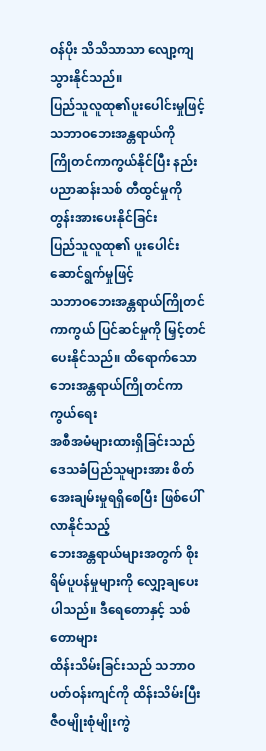ဝန်ပိုး သိသိသာသာ လျော့ကျသွားနိုင်သည်။
ပြည်သူလူထု၏ပူးပေါင်းမှုဖြင့် သဘာဝဘေးအန္တရာယ်ကို
ကြိုတင်ကာကွယ်နိုင်ပြီး နည်းပညာဆန်းသစ် တီထွင်မှုကို တွန်းအားပေးနိုင်ခြင်း
ပြည်သူလူထု၏ ပူးပေါင်းဆောင်ရွက်မှုဖြင့်
သဘာဝဘေးအန္တရာယ်ကြိုတင်ကာကွယ် ပြင်ဆင်မှုကို မြှင့်တင်ပေးနိုင်သည်။ ထိရောက်သော ဘေးအန္တရာယ်ကြိုတင်ကာကွယ်ရေး
အစီအမံများထားရှိခြင်းသည် ဒေသခံပြည်သူများအား စိတ်အေးချမ်းမှုရရှိစေပြီး ဖြစ်ပေါ်လာနိုင်သည့်
ဘေးအန္တရာယ်များအတွက် စိုးရိမ်ပူပန်မှုများကို လျှော့ချပေးပါသည်။ ဒီရေတောနှင့် သစ်တောများ
ထိန်းသိမ်းခြင်းသည် သဘာဝ ပတ်ဝန်းကျင်ကို ထိန်းသိမ်းပြီး ဇီဝမျိုးစုံမျိုးကွဲ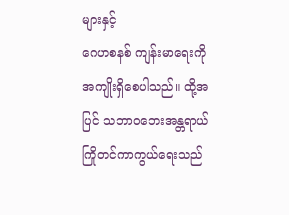များနှင့်
ဂေဟစနစ် ကျန်းမာရေးကို အကျိုးရှိစေပါသည်။ ထို့အပြင် သဘာဝဘေးအန္တရာယ် ကြိုတင်ကာကွယ်ရေးသည်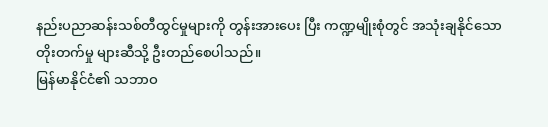နည်းပညာဆန်းသစ်တီထွင်မှုများကို တွန်းအားပေး ပြီး ကဏ္ဍမျိုးစုံတွင် အသုံးချနိုင်သော
တိုးတက်မှု များဆီသို့ ဦးတည်စေပါသည်။
မြန်မာနိုင်ငံ၏ သဘာဝ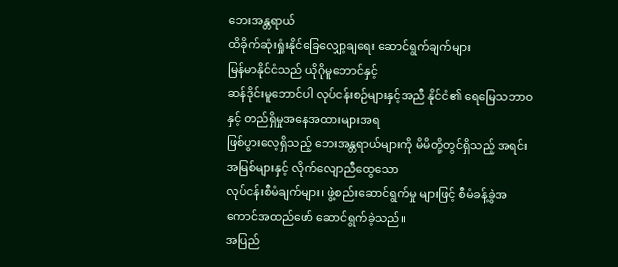ဘေးအန္တရာယ်
ထိခိုက်ဆုံးရှုံးနိုင်ခြေလျှော့ချရေး ဆောင်ရွက်ချက်များ
မြန်မာနိုင်ငံသည် ယိုဂိုမူဘောင်နှင့်
ဆန်ဒိုင်းမူဘောင်ပါ လုပ်ငန်းစဉ်များနှင့်အညီ နိုင်ငံ၏ ရေမြေသဘာဝနှင့် တည်ရှိမှုအနေအထားများအရ
ဖြစ်ပွားလေ့ရှိသည့် ဘေးအန္တရာယ်များကို မိမိတို့တွင်ရှိသည့် အရင်းအမြစ်များနှင့် လိုက်လျောညီထွေသော
လုပ်ငန်းစီမံချက်များ၊ ဖွဲ့စည်းဆောင်ရွက်မှု များဖြင့် စီမံခန့်ခွဲအကောင်အထည်ဖော် ဆောင်ရွက်ခဲ့သည်။
အပြည်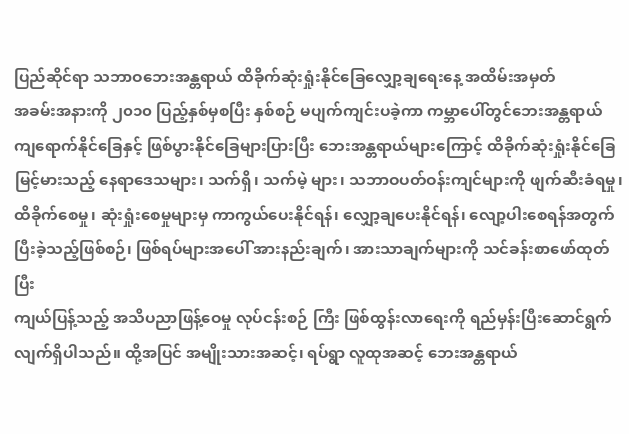ပြည်ဆိုင်ရာ သဘာဝဘေးအန္တရာယ် ထိခိုက်ဆုံးရှုံးနိုင်ခြေလျှော့ချရေးနေ့ အထိမ်းအမှတ်
အခမ်းအနားကို ၂၀၁၀ ပြည့်နှစ်မှစပြီး နှစ်စဉ် မပျက်ကျင်းပခဲ့ကာ ကမ္ဘာပေါ်တွင်ဘေးအန္တရာယ်
ကျရောက်နိုင်ခြေနှင့် ဖြစ်ပွားနိုင်ခြေများပြားပြီး ဘေးအန္တရာယ်များကြောင့် ထိခိုက်ဆုံးရှုံးနိုင်ခြေ
မြင့်မားသည့် နေရာဒေသများ၊ သက်ရှိ၊ သက်မဲ့ များ၊ သဘာဝပတ်ဝန်းကျင်များကို ဖျက်ဆီးခံရမှု၊
ထိခိုက်စေမှု၊ ဆုံးရှုံးစေမှုများမှ ကာကွယ်ပေးနိုင်ရန်၊ လျှော့ချပေးနိုင်ရန်၊ လျော့ပါးစေရန်အတွက်
ပြီးခဲ့သည့်ဖြစ်စဉ်၊ ဖြစ်ရပ်များအပေါ် အားနည်းချက်၊ အားသာချက်များကို သင်ခန်းစာဖော်ထုတ်ပြီး
ကျယ်ပြန့်သည့် အသိပညာဖြန့်ဝေမှု လုပ်ငန်းစဉ် ကြီး ဖြစ်ထွန်းလာရေးကို ရည်မှန်းပြီးဆောင်ရွက်
လျက်ရှိပါသည်။ ထို့အပြင် အမျိုးသားအဆင့်၊ ရပ်ရွာ လူထုအဆင့် ဘေးအန္တရာယ်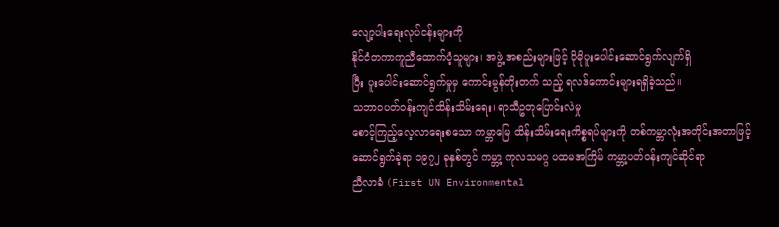လျော့ပါးရေးလုပ်ငန်းများကို
နိုင်ငံတကာကူညီထောက်ပံ့သူများ၊ အဖွဲ့ အစည်းများဖြင့် ပိုမိုပူးပေါင်းဆောင်ရွက်လျက်ရှိ
ပြီး ပူးပေါင်းဆောင်ရွက်မှုမှ ကောင်းမွန်တိုးတက် သည့် ရလဒ်ကောင်းများရရှိခဲ့သည်။
သဘာဝပတ်ဝန်းကျင်ထိန်းသိမ်းရေး၊ ရာသီဥတုပြောင်းလဲမှု
စောင့်ကြည့်လေ့လာရေးစသော ကမ္ဘာမြေ ထိန်းသိမ်းရေးကိစ္စရပ်များကို တစ်ကမ္ဘာလုံးအတိုင်းအတာဖြင့်
ဆောင်ရွက်ခဲ့ရာ ၁၉၇၂ ခုနှစ်တွင် ကမ္ဘာ့ ကုလသမဂ္ဂ ပထမအကြိမ် ကမ္ဘာ့ပတ်ဝန်းကျင်ဆိုင်ရာ
ညီလာခံ (First UN Environmental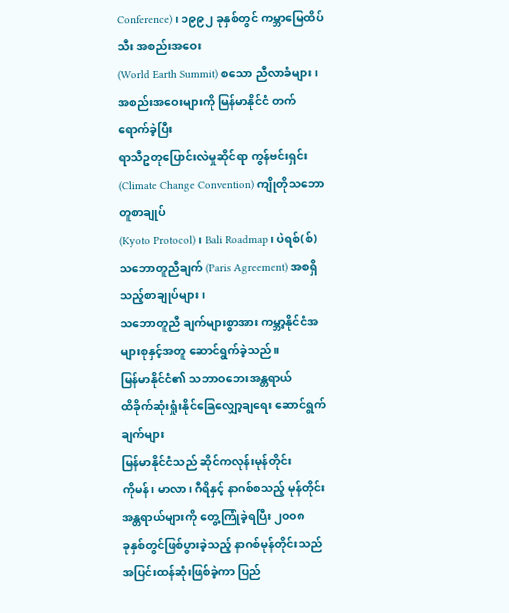Conference)၊ ၁၉၉၂ ခုနှစ်တွင် ကမ္ဘာမြေထိပ်သီး အစည်းအဝေး
(World Earth Summit) စသော ညီလာခံများ၊ အစည်းအဝေးများကို မြန်မာနိုင်ငံ တက်ရောက်ခဲ့ပြီး
ရာသီဥတုပြောင်းလဲမှုဆိုင်ရာ ကွန်ဗင်းရှင်း (Climate Change Convention) ကျိုတိုသဘောတူစာချုပ်
(Kyoto Protocol)၊ Bali Roadmap၊ ပဲရစ်(စ်) သဘောတူညီချက် (Paris Agreement) အစရှိသည့်စာချုပ်များ၊
သဘောတူညီ ချက်များစွာအား ကမ္ဘာ့နိုင်ငံအများစုနှင့်အတူ ဆောင်ရွက်ခဲ့သည်။
မြန်မာနိုင်ငံ၏ သဘာဝဘေးအန္တရာယ်
ထိခိုက်ဆုံးရှုံးနိုင်ခြေလျှော့ချရေး ဆောင်ရွက်ချက်များ
မြန်မာနိုင်ငံသည် ဆိုင်ကလုန်းမုန်တိုင်း
ကိုမန်၊ မာလာ၊ ဂီရိနှင့် နာဂစ်စသည့် မုန်တိုင်းအန္တရာယ်များကို တွေ့ကြုံခဲ့ရပြီး ၂၀၀၈
ခုနှစ်တွင်ဖြစ်ပွားခဲ့သည့် နာဂစ်မုန်တိုင်းသည် အပြင်းထန်ဆုံးဖြစ်ခဲ့ကာ ပြည်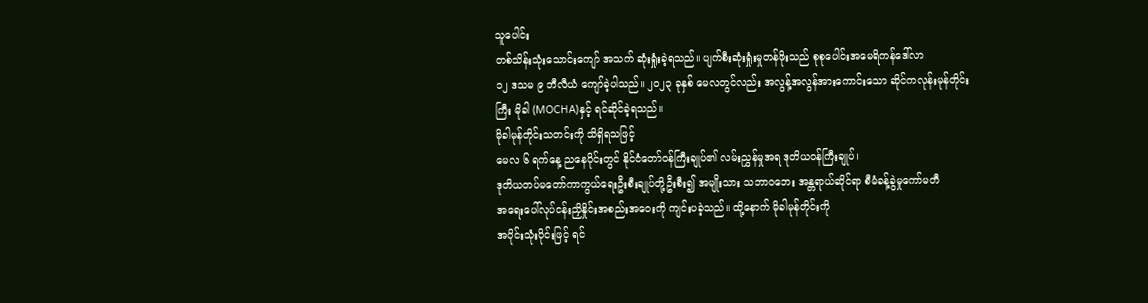သူပေါင်း
တစ်သိန်းသုံးသောင်းကျော် အသက် ဆုံးရှုံးခဲ့ရသည်။ ပျက်စီးဆုံးရှုံးမှုတန်ဖိုးသည် စုစုပေါင်းအမေရိကန်ဒေါ်လာ
၁၂ ဒသမ ၉ ဘီလီယံ ကျော်ခဲ့ပါသည်။ ၂၀၂၃ ခုနှစ် မေလတွင်လည်း အလွန့်အလွန်အားကောင်းသော ဆိုင်ကလုန်းမုန်တိုင်း
ကြီး မိုခါ (MOCHA)နှင့် ရင်ဆိုင်ခဲ့ရသည်။
မိုခါမုန်တိုင်းသတင်းကို သိရှိရသဖြင့်
မေလ ၆ ရက်နေ့ ညနေပိုင်းတွင် နိုင်ငံတော်ဝန်ကြီးချုပ်၏ လမ်းညွှန်မှုအရ ဒုတိယဝန်ကြီးချုပ်၊
ဒုတိယတပ်မတော်ကာကွယ်ရေးဦးစီးချုပ်တို့ဦးစီး၍ အမျိုးသား သဘာဝဘေး အန္တရာယ်ဆိုင်ရာ စီမံခန့်ခွဲမှုကော်မတီ
အရေးပေါ်လုပ်ငန်းညှိနှိုင်းအစည်းအဝေးကို ကျင်းပခဲ့သည်။ ထို့နောက် မိုခါမုန်တိုင်းကို
အပိုင်းသုံးပိုင်းဖြင့် ရင်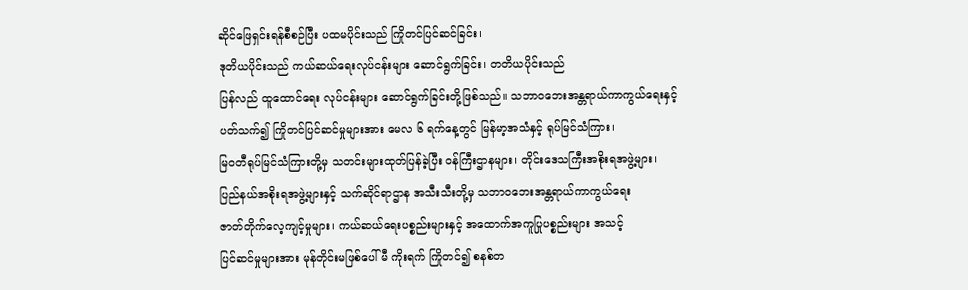ဆိုင်ဖြေရှင်းရန်စီစဉ်ပြီး ပထမပိုင်းသည် ကြိုတင်ပြင်ဆင်ခြင်း၊
ဒုတိယပိုင်းသည် ကယ်ဆယ်ရေးလုပ်ငန်းများ ဆောင်ရွက်ခြင်း၊ တတိယပိုင်းသည်
ပြန်လည် ထူထောင်ရေး လုပ်ငန်းများ ဆောင်ရွက်ခြင်းတို့ဖြစ်သည်။ သဘာဝဘေးအန္တရာယ်ကာကွယ်ရေးနှင့်
ပတ်သက်၍ ကြိုတင်ပြင်ဆင်မှုများအား မေလ ၆ ရက်နေ့တွင် မြန်မာ့အသံနှင့် ရုပ်မြင်သံကြား၊
မြဝတီရုပ်မြင်သံကြားတို့မှ သတင်းများထုတ်ပြန်ခဲ့ပြီး ဝန်ကြီးဌာနများ၊ တိုင်းဒေသကြီးအစိုးရအဖွဲ့များ၊
ပြည်နယ်အစိုးရအဖွဲ့များနှင့် သက်ဆိုင်ရာဌာန အသီးသီးတို့မှ သဘာဝဘေးအန္တရာယ်ကာကွယ်ရေး
ဇာတ်တိုက်လေ့ကျင့်မှုများ၊ ကယ်ဆယ်ရေးပစ္စည်းများနှင့် အထောက်အကူပြုပစ္စည်းများ အသင့်
ပြင်ဆင်မှုများအား မုန်တိုင်းမဖြစ်ပေါ်မီ ကိုးရက် ကြိုတင်၍ စနစ်တ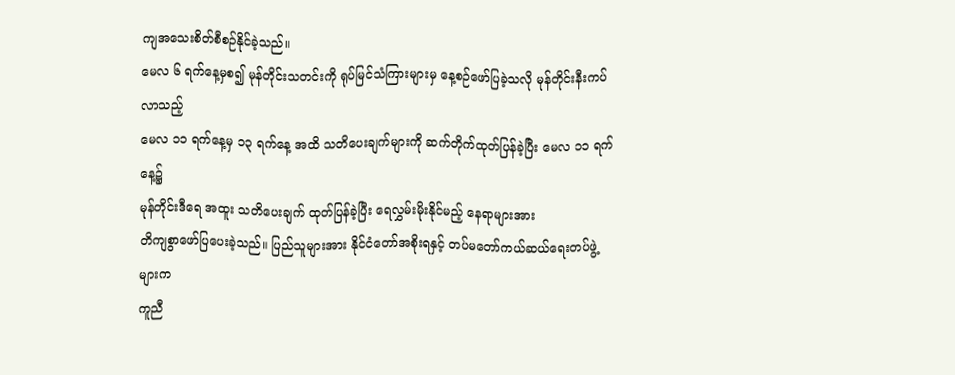ကျအသေးစိတ်စီစဉ်နိုင်ခဲ့သည်။
မေလ ၆ ရက်နေ့မှစ၍ မုန်တိုင်းသတင်းကို ရုပ်မြင်သံကြားများမှ နေ့စဉ်ဖော်ပြခဲ့သလို မုန်တိုင်းနီးကပ်လာသည့်
မေလ ၁၁ ရက်နေ့မှ ၁၃ ရက်နေ့ အထိ သတိပေးချက်များကို ဆက်တိုက်ထုတ်ပြန်ခဲ့ပြီး မေလ ၁၁ ရက်နေ့၌
မုန်တိုင်းဒီရေ အထူး သတိပေးချက် ထုတ်ပြန်ခဲ့ပြီး ရေလွှမ်းမိုးနိုင်မည့် နေရာများအား
တိကျစွာဖော်ပြပေးခဲ့သည်။ ပြည်သူများအား နိုင်ငံတော်အစိုးရနှင့် တပ်မတော်ကယ်ဆယ်ရေးတပ်ဖွဲ့များက
ကူညီ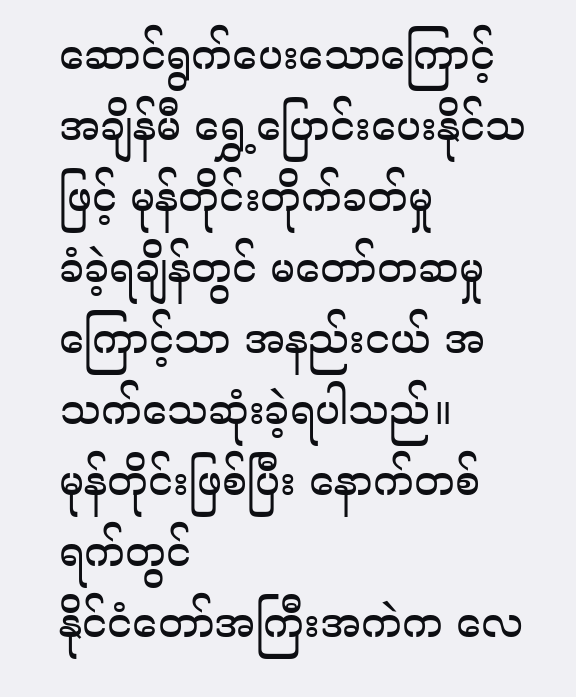ဆောင်ရွက်ပေးသောကြောင့် အချိန်မီ ရွှေ့ပြောင်းပေးနိုင်သဖြင့် မုန်တိုင်းတိုက်ခတ်မှု
ခံခဲ့ရချိန်တွင် မတော်တဆမှုကြောင့်သာ အနည်းငယ် အသက်သေဆုံးခဲ့ရပါသည်။
မုန်တိုင်းဖြစ်ပြီး နောက်တစ်ရက်တွင်
နိုင်ငံတော်အကြီးအကဲက လေ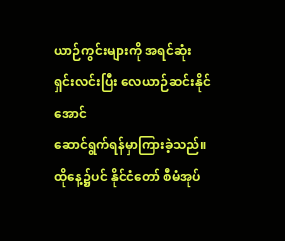ယာဉ်ကွင်းများကို အရင်ဆုံးရှင်းလင်းပြီး လေယာဉ်ဆင်းနိုင်အောင်
ဆောင်ရွက်ရန်မှာကြားခဲ့သည်။ ထိုနေ့၌ပင် နိုင်ငံတော် စီမံအုပ်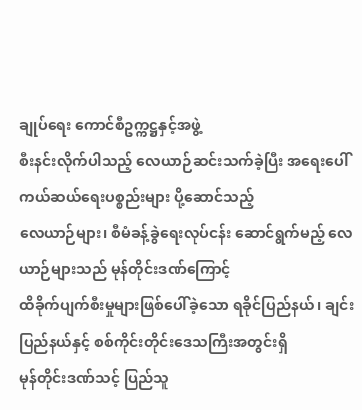ချုပ်ရေး ကောင်စီဥက္ကဋ္ဌနှင့်အဖွဲ့
စီးနင်းလိုက်ပါသည့် လေယာဉ်ဆင်းသက်ခဲ့ပြီး အရေးပေါ် ကယ်ဆယ်ရေးပစ္စည်းများ ပို့ဆောင်သည့်
လေယာဉ်များ၊ စီမံခန့်ခွဲရေးလုပ်ငန်း ဆောင်ရွက်မည့် လေယာဉ်များသည် မုန်တိုင်းဒဏ်ကြောင့်
ထိခိုက်ပျက်စီးမှုများဖြစ်ပေါ်ခဲ့သော ရခိုင်ပြည်နယ်၊ ချင်းပြည်နယ်နှင့် စစ်ကိုင်းတိုင်းဒေသကြီးအတွင်းရှိ
မုန်တိုင်းဒဏ်သင့် ပြည်သူ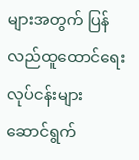များအတွက် ပြန်လည်ထူထောင်ရေးလုပ်ငန်းများ ဆောင်ရွက်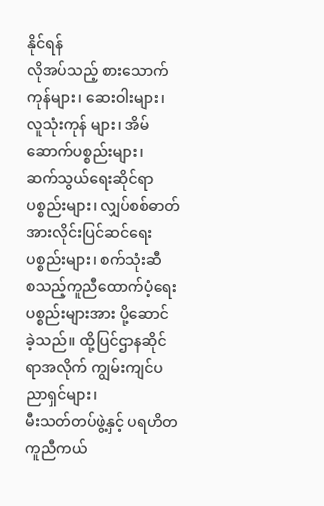နိုင်ရန်
လိုအပ်သည့် စားသောက်ကုန်များ၊ ဆေးဝါးများ၊ လူသုံးကုန် များ၊ အိမ်ဆောက်ပစ္စည်းများ၊
ဆက်သွယ်ရေးဆိုင်ရာ ပစ္စည်းများ၊ လျှပ်စစ်ဓာတ်အားလိုင်းပြင်ဆင်ရေး ပစ္စည်းများ၊ စက်သုံးဆီ
စသည့်ကူညီထောက်ပံ့ရေး ပစ္စည်းများအား ပို့ဆောင် ခဲ့သည်။ ထို့ပြင်ဌာနဆိုင်ရာအလိုက် ကျွမ်းကျင်ပညာရှင်များ၊
မီးသတ်တပ်ဖွဲ့နှင့် ပရဟိတ ကူညီကယ်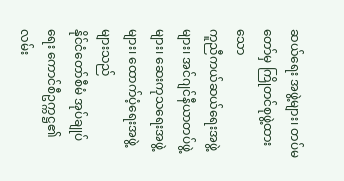ဆယ်ရေး အဖွဲ့များ၊ တပ်မတော်မှ ကြိုတင်စုဖွဲ့ထားသော
ကူညီကယ်ဆယ်ရေးအဖွဲ့များ၊ အင်ဂျင်နီယာတပ်ဖွဲ့များ၊ ဆေးကုသရေးအဖွဲ့များ၊ ထောက်ပံ့ရေးအဖွဲ့များသည်
နိုင်ငံတော်စီမံ အုပ်ချုပ်ရေး ကောင်စီဥက္ကဋ္ဌ၏ လမ်း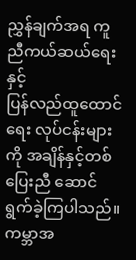ညွှန်ချက်အရ ကူညီကယ်ဆယ်ရေးနှင့်
ပြန်လည်ထူထောင်ရေး လုပ်ငန်းများကို အချိန်နှင့်တစ်ပြေးညီ ဆောင်ရွက်ခဲ့ကြပါသည်။
ကမ္ဘာအ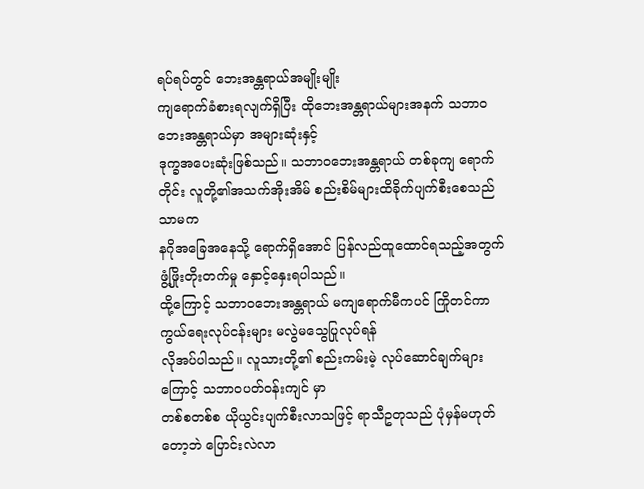ရပ်ရပ်တွင် ဘေးအန္တရာယ်အမျိုးမျိုး
ကျရောက်ခံစားရလျက်ရှိပြီး ထိုဘေးအန္တရာယ်များအနက် သဘာဝဘေးအန္တရာယ်မှာ အများဆုံးနှင့်
ဒုက္ခအပေးဆုံးဖြစ်သည်။ သဘာဝဘေးအန္တရာယ် တစ်ခုကျ ရောက်တိုင်း လူတို့၏အသက်အိုးအိမ် စည်းစိမ်များထိခိုက်ပျက်စီးစေသည်သာမက
နဂိုအခြေအနေသို့ ရောက်ရှိအောင် ပြန်လည်ထူထောင်ရသည့်အတွက် ဖွံ့ဖြိုးတိုးတက်မှု နှောင့်နှေးရပါသည်။
ထို့ကြောင့် သဘာဝဘေးအန္တရာယ် မကျရောက်မီကပင် ကြိုတင်ကာကွယ်ရေးလုပ်ငန်းများ မလွဲမသွေပြုလုပ်ရန်
လိုအပ်ပါသည်။ လူသားတို့၏ စည်းကမ်းမဲ့ လုပ်ဆောင်ချက်များကြောင့် သဘာဝပတ်ဝန်းကျင် မှာ
တစ်စတစ်စ ယိုယွင်းပျက်စီးလာသဖြင့် ရာသီဥတုသည် ပုံမှန်မဟုတ်တော့ဘဲ ပြောင်းလဲလာ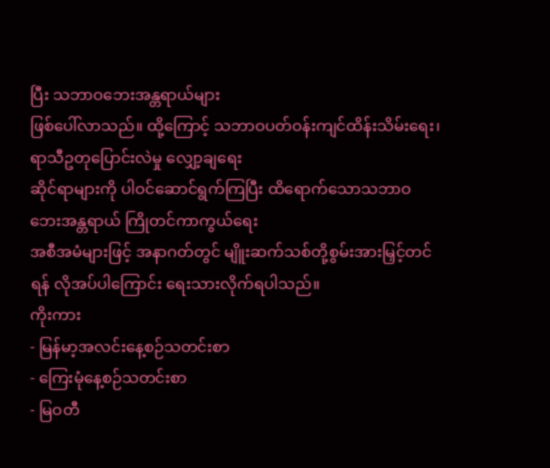ပြီး သဘာဝဘေးအန္တရာယ်များ
ဖြစ်ပေါ်လာသည်။ ထို့ကြောင့် သဘာဝပတ်ဝန်းကျင်ထိန်းသိမ်းရေး၊ ရာသီဥတုပြောင်းလဲမှု လျှော့ချရေး
ဆိုင်ရာများကို ပါဝင်ဆောင်ရွက်ကြပြီး ထိရောက်သောသဘာဝ ဘေးအန္တရာယ် ကြိုတင်ကာကွယ်ရေး
အစီအမံများဖြင့် အနာဂတ်တွင် မျိူးဆက်သစ်တို့စွမ်းအားမြှင့်တင်ရန် လိုအပ်ပါကြောင်း ရေးသားလိုက်ရပါသည်။
ကိုးကား
- မြန်မာ့အလင်းနေ့စဉ်သတင်းစာ
- ကြေးမုံနေ့စဉ်သတင်းစာ
- မြဝတီ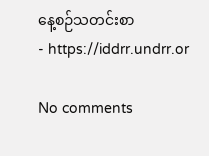နေ့စဉ်သတင်းစာ
- https://iddrr.undrr.or

No comments